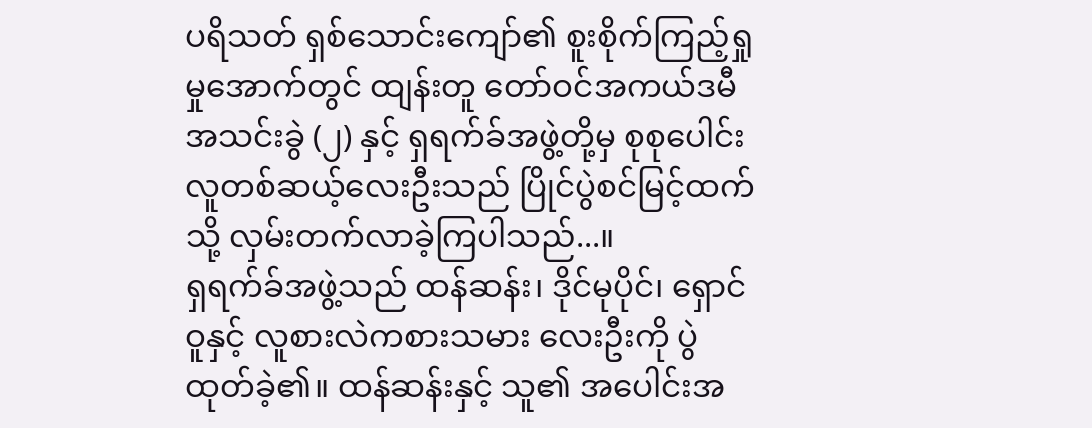ပရိသတ် ရှစ်သောင်းကျော်၏ စူးစိုက်ကြည့်ရှုမှုအောက်တွင် ထျန်းတူ တော်ဝင်အကယ်ဒမီ အသင်းခွဲ (၂) နှင့် ရှရက်ခ်အဖွဲ့တို့မှ စုစုပေါင်း လူတစ်ဆယ့်လေးဦးသည် ပြိုင်ပွဲစင်မြင့်ထက်သို့ လှမ်းတက်လာခဲ့ကြပါသည်...။
ရှရက်ခ်အဖွဲ့သည် ထန်ဆန်း၊ ဒိုင်မုပိုင်၊ ရှောင်ဝူနှင့် လူစားလဲကစားသမား လေးဦးကို ပွဲထုတ်ခဲ့၏။ ထန်ဆန်းနှင့် သူ၏ အပေါင်းအ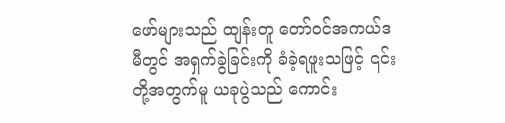ဖော်များသည် ထျန်းတူ တော်ဝင်အကယ်ဒမီတွင် အရှက်ခွဲခြင်းကို ခံခဲ့ရဖူးသဖြင့် ၎င်းတို့အတွက်မူ ယခုပွဲသည် ကောင်း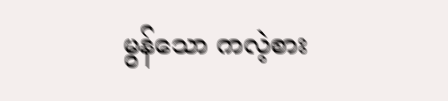မွန်သော ကလဲ့စား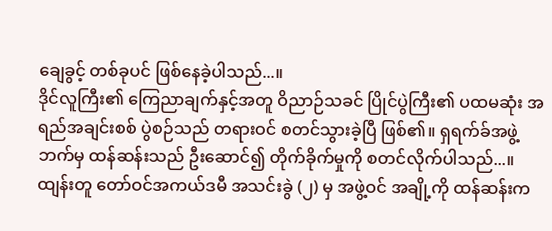ချေခွင့် တစ်ခုပင် ဖြစ်နေခဲ့ပါသည်...။
ဒိုင်လူကြီး၏ ကြေညာချက်နှင့်အတူ ဝိညာဉ်သခင် ပြိုင်ပွဲကြီး၏ ပထမဆုံး အရည်အချင်းစစ် ပွဲစဉ်သည် တရားဝင် စတင်သွားခဲ့ပြီ ဖြစ်၏။ ရှရက်ခ်အဖွဲ့ဘက်မှ ထန်ဆန်းသည် ဦးဆောင်၍ တိုက်ခိုက်မှုကို စတင်လိုက်ပါသည်...။ ထျန်းတူ တော်ဝင်အကယ်ဒမီ အသင်းခွဲ (၂) မှ အဖွဲ့ဝင် အချို့ကို ထန်ဆန်းက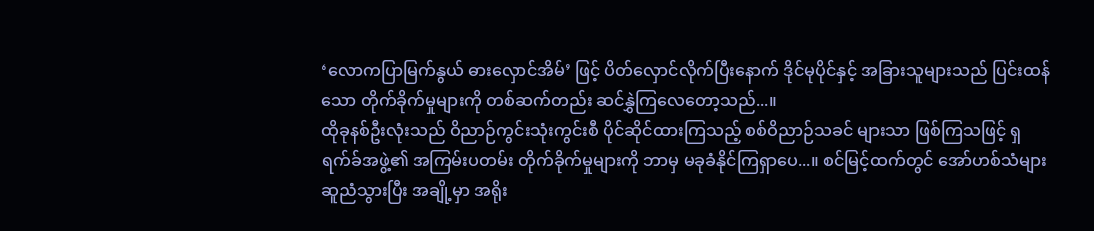‘လောကပြာမြက်နွယ် ဓားလှောင်အိမ်’ ဖြင့် ပိတ်လှောင်လိုက်ပြီးနောက် ဒိုင်မုပိုင်နှင့် အခြားသူများသည် ပြင်းထန်သော တိုက်ခိုက်မှုများကို တစ်ဆက်တည်း ဆင်နွှဲကြလေတော့သည်...။
ထိုခုနစ်ဦးလုံးသည် ဝိညာဉ်ကွင်းသုံးကွင်းစီ ပိုင်ဆိုင်ထားကြသည့် စစ်ဝိညာဉ်သခင် များသာ ဖြစ်ကြသဖြင့် ရှရက်ခ်အဖွဲ့၏ အကြမ်းပတမ်း တိုက်ခိုက်မှုများကို ဘာမှ မခုခံနိုင်ကြရှာပေ...။ စင်မြင့်ထက်တွင် အော်ဟစ်သံများ ဆူညံသွားပြီး အချို့မှာ အရိုး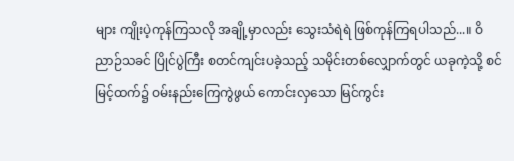များ ကျိုးပဲ့ကုန်ကြသလို အချို့မှာလည်း သွေးသံရဲရဲ ဖြစ်ကုန်ကြရပါသည်...။ ဝိညာဉ်သခင် ပြိုင်ပွဲကြီး စတင်ကျင်းပခဲ့သည့် သမိုင်းတစ်လျှောက်တွင် ယခုကဲ့သို့ စင်မြင့်ထက်၌ ဝမ်းနည်းကြေကွဲဖွယ် ကောင်းလှသော မြင်ကွင်း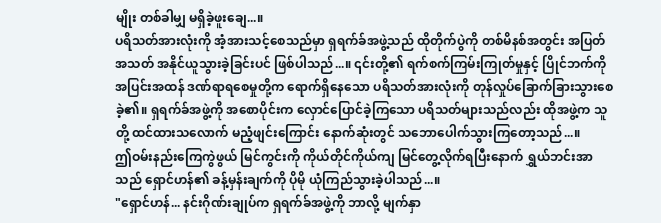မျိုး တစ်ခါမျှ မရှိခဲ့ဖူးချေ...။
ပရိသတ်အားလုံးကို အံ့အားသင့်စေသည်မှာ ရှရက်ခ်အဖွဲ့သည် ထိုတိုက်ပွဲကို တစ်မိနစ်အတွင်း အပြတ်အသတ် အနိုင်ယူသွားခဲ့ခြင်းပင် ဖြစ်ပါသည်...။ ၎င်းတို့၏ ရက်စက်ကြမ်းကြုတ်မှုနှင့် ပြိုင်ဘက်ကို အပြင်းအထန် ဒဏ်ရာရစေမှုတို့က ရောက်ရှိနေသော ပရိသတ်အားလုံးကို တုန်လှုပ်ခြောက်ခြားသွားစေခဲ့၏။ ရှရက်ခ်အဖွဲ့ကို အစောပိုင်းက လှောင်ပြောင်ခဲ့ကြသော ပရိသတ်များသည်လည်း ထိုအဖွဲ့က သူတို့ ထင်ထားသလောက် မညံ့ဖျင်းကြောင်း နောက်ဆုံးတွင် သဘောပေါက်သွားကြတော့သည်...။
ဤဝမ်းနည်းကြေကွဲဖွယ် မြင်ကွင်းကို ကိုယ်တိုင်ကိုယ်ကျ မြင်တွေ့လိုက်ရပြီးနောက် ရွှယ်ဘင်းအာသည် ရှောင်ဟန်၏ ခန့်မှန်းချက်ကို ပိုမို ယုံကြည်သွားခဲ့ပါသည်...။
"ရှောင်ဟန်... နင်းဂိုဏ်းချုပ်က ရှရက်ခ်အဖွဲ့ကို ဘာလို့ မျက်နှာ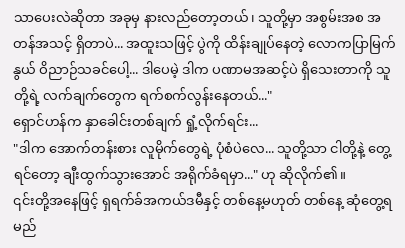သာပေးလဲဆိုတာ အခုမှ နားလည်တော့တယ်၊ သူတို့မှာ အစွမ်းအစ အတန်အသင့် ရှိတာပဲ... အထူးသဖြင့် ပွဲကို ထိန်းချုပ်နေတဲ့ လောကပြာမြက်နွယ် ဝိညာဉ်သခင်ပေါ့... ဒါပေမဲ့ ဒါက ပဏာမအဆင့်ပဲ ရှိသေးတာကို သူတို့ရဲ့ လက်ချက်တွေက ရက်စက်လွန်းနေတယ်..."
ရှောင်ဟန်က နှာခေါင်းတစ်ချက် ရှုံ့လိုက်ရင်း...
"ဒါက အောက်တန်းစား လူမိုက်တွေရဲ့ ပုံစံပဲလေ... သူတို့သာ ငါတို့နဲ့ တွေ့ရင်တော့ ချီးထွက်သွားအောင် အရိုက်ခံရမှာ..." ဟု ဆိုလိုက်၏။
၎င်းတို့အနေဖြင့် ရှရက်ခ်အကယ်ဒမီနှင့် တစ်နေ့မဟုတ် တစ်နေ့ ဆုံတွေ့ရမည်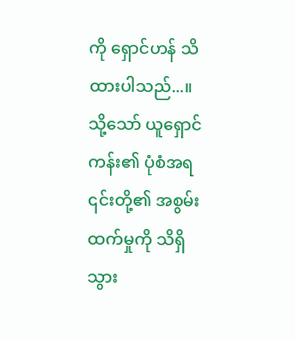ကို ရှောင်ဟန် သိထားပါသည်...။ သို့သော် ယူရှောင်ကန်း၏ ပုံစံအရ ၎င်းတို့၏ အစွမ်းထက်မှုကို သိရှိသွား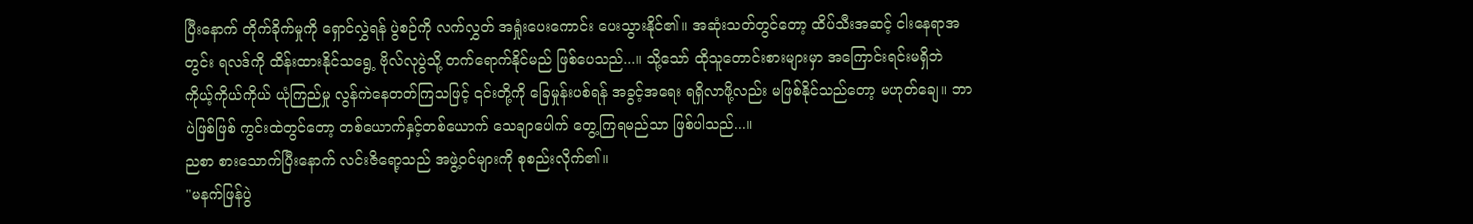ပြီးနောက် တိုက်ခိုက်မှုကို ရှောင်လွှဲရန် ပွဲစဉ်ကို လက်လွှတ် အရှုံးပေးကောင်း ပေးသွားနိုင်၏။ အဆုံးသတ်တွင်တော့ ထိပ်သီးအဆင့် ငါးနေရာအတွင်း ရလဒ်ကို ထိန်းထားနိုင်သရွေ့ ဗိုလ်လုပွဲသို့ တက်ရောက်နိုင်မည် ဖြစ်ပေသည်...။ သို့သော် ထိုသူတောင်းစားများမှာ အကြောင်းရင်းမရှိဘဲ ကိုယ့်ကိုယ်ကိုယ် ယုံကြည်မှု လွန်ကဲနေတတ်ကြသဖြင့် ၎င်းတို့ကို ခြေမှုန်းပစ်ရန် အခွင့်အရေး ရရှိလာဖို့လည်း မဖြစ်နိုင်သည်တော့ မဟုတ်ချေ။ ဘာပဲဖြစ်ဖြစ် ကွင်းထဲတွင်တော့ တစ်ယောက်နှင့်တစ်ယောက် သေချာပေါက် တွေ့ကြရမည်သာ ဖြစ်ပါသည်...။
ညစာ စားသောက်ပြီးနောက် လင်းဇိရော့သည် အဖွဲ့ဝင်များကို စုစည်းလိုက်၏။
"မနက်ဖြန်ပွဲ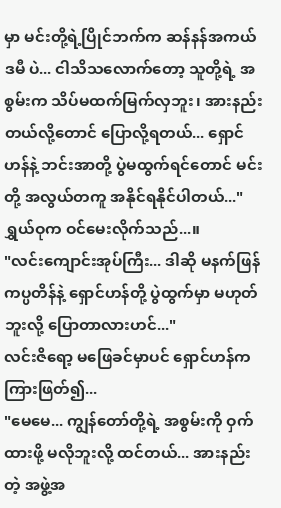မှာ မင်းတို့ရဲ့ပြိုင်ဘက်က ဆန်နန်အကယ်ဒမီ ပဲ... ငါသိသလောက်တော့ သူတို့ရဲ့ အစွမ်းက သိပ်မထက်မြက်လှဘူး၊ အားနည်းတယ်လို့တောင် ပြောလို့ရတယ်... ရှောင်ဟန်နဲ့ ဘင်းအာတို့ ပွဲမထွက်ရင်တောင် မင်းတို့ အလွယ်တကူ အနိုင်ရနိုင်ပါတယ်..."
ရွှယ်ဝုက ဝင်မေးလိုက်သည်...။
"လင်းကျောင်းအုပ်ကြီး... ဒါဆို မနက်ဖြန် ကပ္ပတိန်နဲ့ ရှောင်ဟန်တို့ ပွဲထွက်မှာ မဟုတ်ဘူးလို့ ပြောတာလားဟင်..."
လင်းဇိရော့ မဖြေခင်မှာပင် ရှောင်ဟန်က ကြားဖြတ်၍...
"မေမေ... ကျွန်တော်တို့ရဲ့ အစွမ်းကို ဝှက်ထားဖို့ မလိုဘူးလို့ ထင်တယ်... အားနည်းတဲ့ အဖွဲ့အ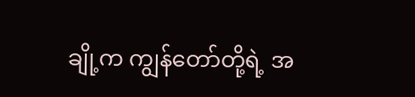ချို့က ကျွန်တော်တို့ရဲ့ အ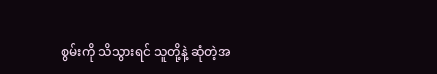စွမ်းကို သိသွားရင် သူတို့နဲ့ ဆုံတဲ့အ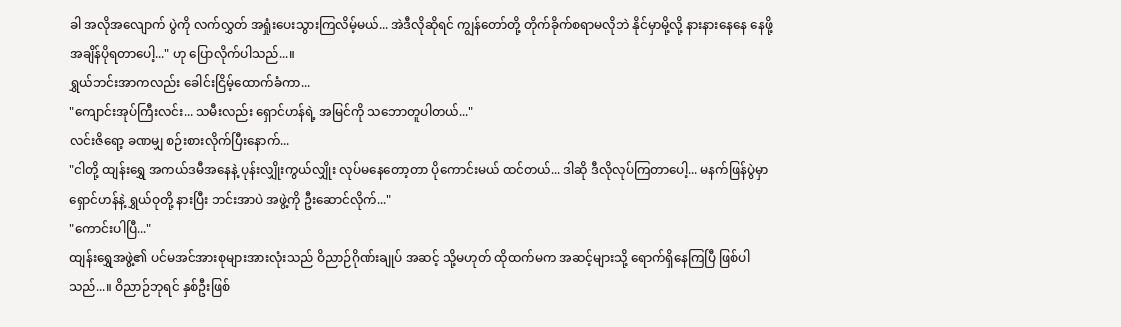ခါ အလိုအလျောက် ပွဲကို လက်လွှတ် အရှုံးပေးသွားကြလိမ့်မယ်... အဲဒီလိုဆိုရင် ကျွန်တော်တို့ တိုက်ခိုက်စရာမလိုဘဲ နိုင်မှာမို့လို့ နားနားနေနေ နေဖို့ အချိန်ပိုရတာပေါ့..." ဟု ပြောလိုက်ပါသည်...။
ရွှယ်ဘင်းအာကလည်း ခေါင်းငြိမ့်ထောက်ခံကာ...
"ကျောင်းအုပ်ကြီးလင်း... သမီးလည်း ရှောင်ဟန်ရဲ့ အမြင်ကို သဘောတူပါတယ်..."
လင်းဇိရော့ ခဏမျှ စဉ်းစားလိုက်ပြီးနောက်...
"ငါတို့ ထျန်းရွှေ အကယ်ဒမီအနေနဲ့ ပုန်းလျှိုးကွယ်လျှိုး လုပ်မနေတော့တာ ပိုကောင်းမယ် ထင်တယ်... ဒါဆို ဒီလိုလုပ်ကြတာပေါ့... မနက်ဖြန်ပွဲမှာ ရှောင်ဟန်နဲ့ ရွှယ်ဝုတို့ နားပြီး ဘင်းအာပဲ အဖွဲ့ကို ဦးဆောင်လိုက်..."
"ကောင်းပါပြီ..."
ထျန်းရွှေအဖွဲ့၏ ပင်မအင်အားစုများအားလုံးသည် ဝိညာဉ်ဂိုဏ်းချုပ် အဆင့် သို့မဟုတ် ထိုထက်မက အဆင့်များသို့ ရောက်ရှိနေကြပြီ ဖြစ်ပါသည်...။ ဝိညာဉ်ဘုရင် နှစ်ဦးဖြစ်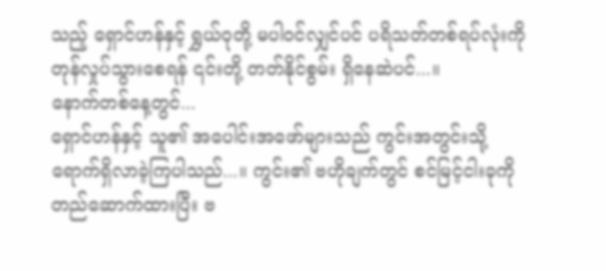သည့် ရှောင်ဟန်နှင့် ရွှယ်ဝုတို့ မပါဝင်လျှင်ပင် ပရိသတ်တစ်ရပ်လုံးကို တုန်လှုပ်သွားစေရန် ၎င်းတို့ တတ်နိုင်စွမ်း ရှိနေဆဲပင်...။
နောက်တစ်နေ့တွင်...
ရှောင်ဟန်နှင့် သူ၏ အပေါင်းအဖော်များသည် ကွင်းအတွင်းသို့ ရောက်ရှိလာခဲ့ကြပါသည်...။ ကွင်း၏ ဗဟိုချက်တွင် စင်မြင့်ငါးခုကို တည်ဆောက်ထားပြီး ဗ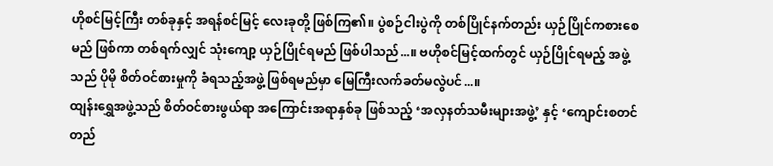ဟိုစင်မြင့်ကြီး တစ်ခုနှင့် အရန်စင်မြင့် လေးခုတို့ ဖြစ်ကြ၏။ ပွဲစဉ်ငါးပွဲကို တစ်ပြိုင်နက်တည်း ယှဉ်ပြိုင်ကစားစေမည် ဖြစ်ကာ တစ်ရက်လျှင် သုံးကျော့ ယှဉ်ပြိုင်ရမည် ဖြစ်ပါသည်...။ ဗဟိုစင်မြင့်ထက်တွင် ယှဉ်ပြိုင်ရမည့် အဖွဲ့သည် ပိုမို စိတ်ဝင်စားမှုကို ခံရသည့်အဖွဲ့ ဖြစ်ရမည်မှာ မြေကြီးလက်ခတ်မလွဲပင်...။
ထျန်းရွှေအဖွဲ့သည် စိတ်ဝင်စားဖွယ်ရာ အကြောင်းအရာနှစ်ခု ဖြစ်သည့် ‘အလှနတ်သမီးများအဖွဲ့’ နှင့် ‘ကျောင်းစတင်တည်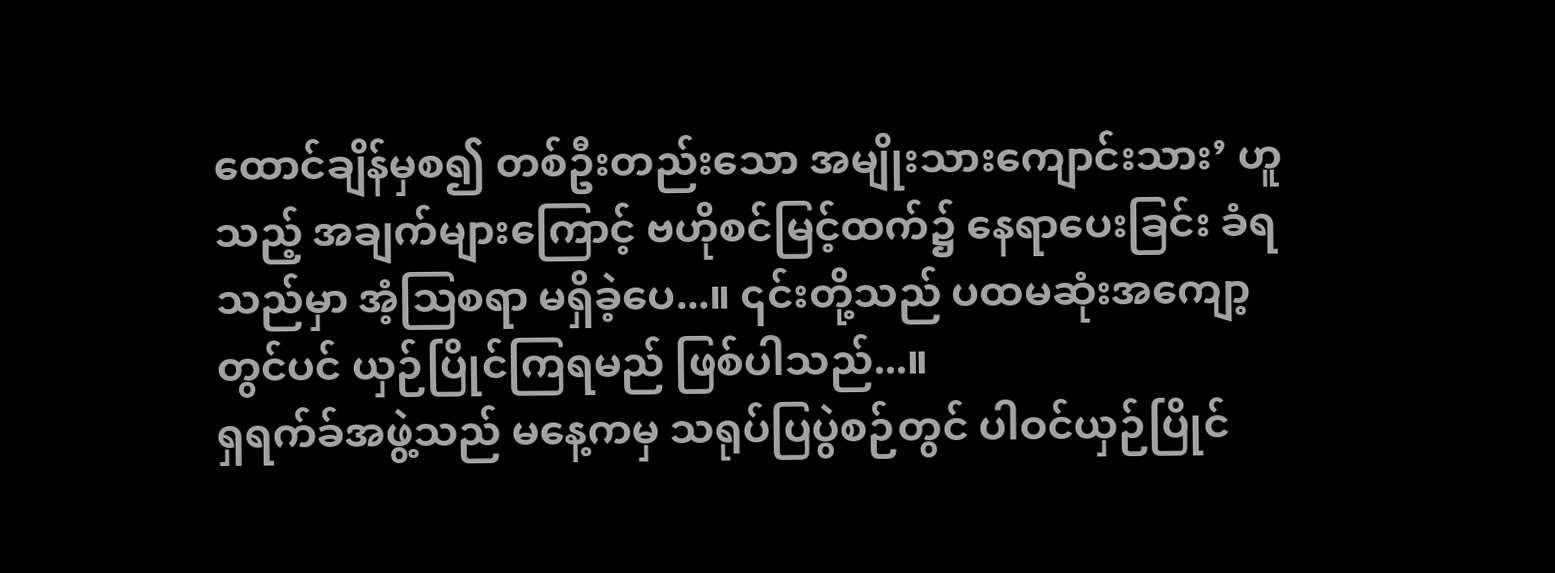ထောင်ချိန်မှစ၍ တစ်ဦးတည်းသော အမျိုးသားကျောင်းသား’ ဟူသည့် အချက်များကြောင့် ဗဟိုစင်မြင့်ထက်၌ နေရာပေးခြင်း ခံရသည်မှာ အံ့ဩစရာ မရှိခဲ့ပေ...။ ၎င်းတို့သည် ပထမဆုံးအကျော့တွင်ပင် ယှဉ်ပြိုင်ကြရမည် ဖြစ်ပါသည်...။
ရှရက်ခ်အဖွဲ့သည် မနေ့ကမှ သရုပ်ပြပွဲစဉ်တွင် ပါဝင်ယှဉ်ပြိုင်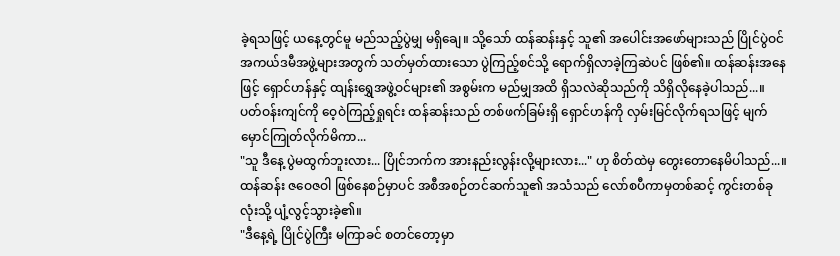ခဲ့ရသဖြင့် ယနေ့တွင်မူ မည်သည့်ပွဲမျှ မရှိချေ။ သို့သော် ထန်ဆန်းနှင့် သူ၏ အပေါင်းအဖော်များသည် ပြိုင်ပွဲဝင် အကယ်ဒမီအဖွဲ့များအတွက် သတ်မှတ်ထားသော ပွဲကြည့်စင်သို့ ရောက်ရှိလာခဲ့ကြဆဲပင် ဖြစ်၏။ ထန်ဆန်းအနေဖြင့် ရှောင်ဟန်နှင့် ထျန်းရွှေအဖွဲ့ဝင်များ၏ အစွမ်းက မည်မျှအထိ ရှိသလဲဆိုသည်ကို သိရှိလိုနေခဲ့ပါသည်...။
ပတ်ဝန်းကျင်ကို ဝေ့ဝဲကြည့်ရှုရင်း ထန်ဆန်းသည် တစ်ဖက်ခြမ်းရှိ ရှောင်ဟန်ကို လှမ်းမြင်လိုက်ရသဖြင့် မျက်မှောင်ကြုတ်လိုက်မိကာ...
"သူ ဒီနေ့ ပွဲမထွက်ဘူးလား... ပြိုင်ဘက်က အားနည်းလွန်းလို့များလား..." ဟု စိတ်ထဲမှ တွေးတောနေမိပါသည်...။
ထန်ဆန်း ဇဝေဇဝါ ဖြစ်နေစဉ်မှာပင် အစီအစဉ်တင်ဆက်သူ၏ အသံသည် လော်စပီကာမှတစ်ဆင့် ကွင်းတစ်ခုလုံးသို့ ပျံ့လွင့်သွားခဲ့၏။
"ဒီနေ့ရဲ့ ပြိုင်ပွဲကြီး မကြာခင် စတင်တော့မှာ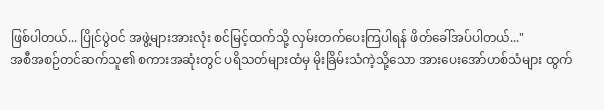ဖြစ်ပါတယ်... ပြိုင်ပွဲဝင် အဖွဲ့များအားလုံး စင်မြင့်ထက်သို့ လှမ်းတက်ပေးကြပါရန် ဖိတ်ခေါ်အပ်ပါတယ်..."
အစီအစဉ်တင်ဆက်သူ၏ စကားအဆုံးတွင် ပရိသတ်များထံမှ မိုးခြိမ်းသံကဲ့သို့သော အားပေးအော်ဟစ်သံများ ထွက်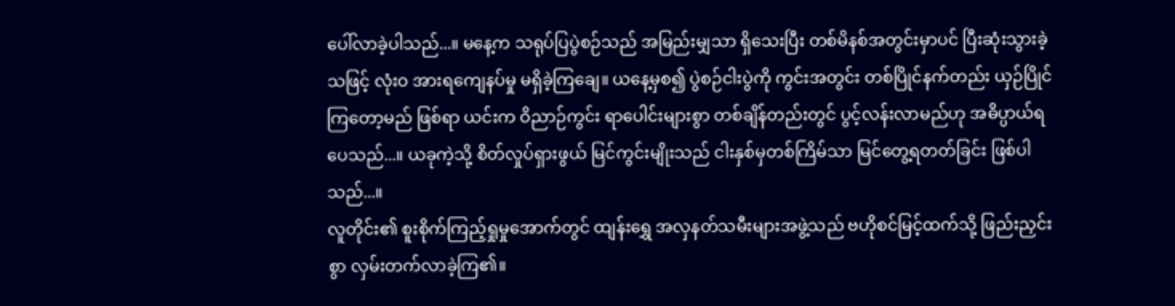ပေါ်လာခဲ့ပါသည်...။ မနေ့က သရုပ်ပြပွဲစဉ်သည် အမြည်းမျှသာ ရှိသေးပြီး တစ်မိနစ်အတွင်းမှာပင် ပြီးဆုံးသွားခဲ့သဖြင့် လုံးဝ အားရကျေနပ်မှု မရှိခဲ့ကြချေ။ ယနေ့မှစ၍ ပွဲစဉ်ငါးပွဲကို ကွင်းအတွင်း တစ်ပြိုင်နက်တည်း ယှဉ်ပြိုင်ကြတော့မည် ဖြစ်ရာ ယင်းက ဝိညာဉ်ကွင်း ရာပေါင်းများစွာ တစ်ချိန်တည်းတွင် ပွင့်လန်းလာမည်ဟု အဓိပ္ပာယ်ရပေသည်...။ ယခုကဲ့သို့ စိတ်လှုပ်ရှားဖွယ် မြင်ကွင်းမျိုးသည် ငါးနှစ်မှတစ်ကြိမ်သာ မြင်တွေ့ရတတ်ခြင်း ဖြစ်ပါသည်...။
လူတိုင်း၏ စူးစိုက်ကြည့်ရှုမှုအောက်တွင် ထျန်းရွှေ အလှနတ်သမီးများအဖွဲ့သည် ဗဟိုစင်မြင့်ထက်သို့ ဖြည်းညှင်းစွာ လှမ်းတက်လာခဲ့ကြ၏။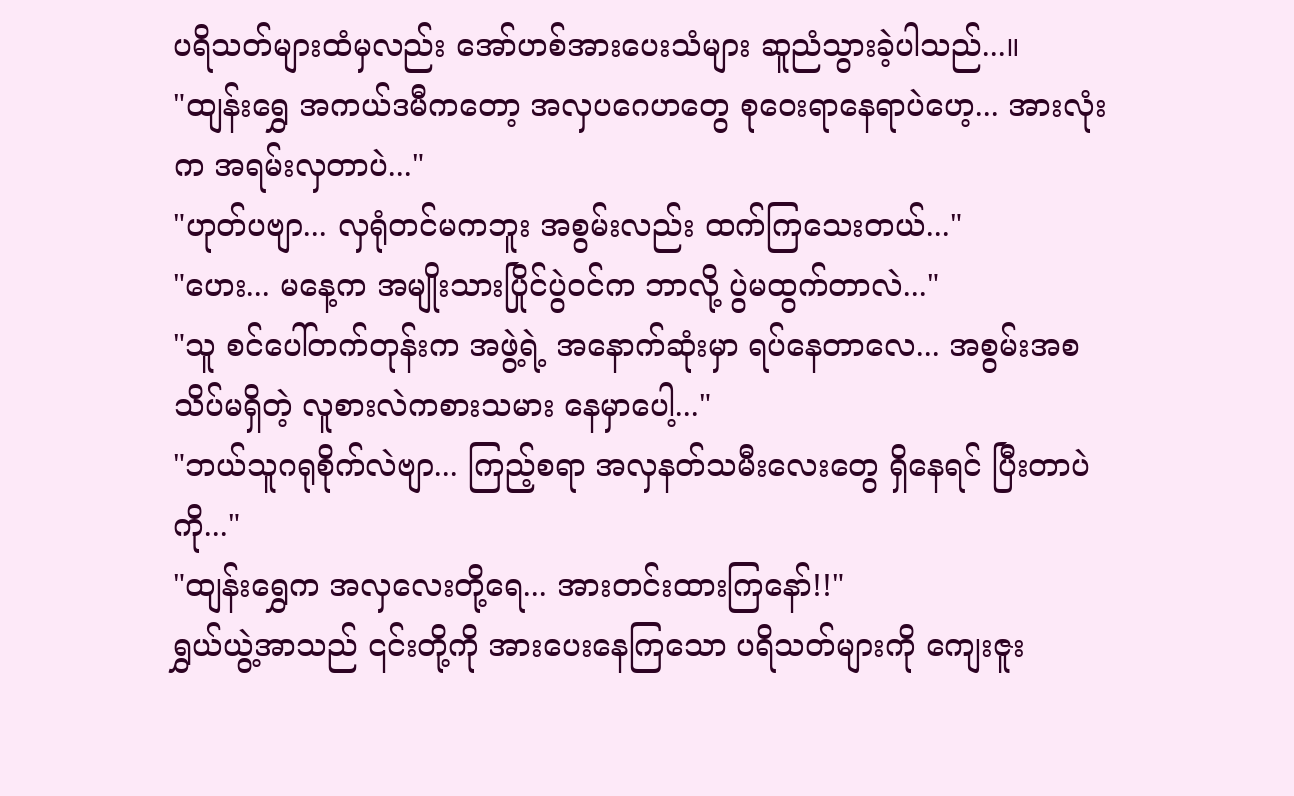ပရိသတ်များထံမှလည်း အော်ဟစ်အားပေးသံများ ဆူညံသွားခဲ့ပါသည်...။
"ထျန်းရွှေ အကယ်ဒမီကတော့ အလှပဂေဟတွေ စုဝေးရာနေရာပဲဟေ့... အားလုံးက အရမ်းလှတာပဲ..."
"ဟုတ်ပဗျာ... လှရုံတင်မကဘူး အစွမ်းလည်း ထက်ကြသေးတယ်..."
"ဟေး... မနေ့က အမျိုးသားပြိုင်ပွဲဝင်က ဘာလို့ ပွဲမထွက်တာလဲ..."
"သူ စင်ပေါ်တက်တုန်းက အဖွဲ့ရဲ့ အနောက်ဆုံးမှာ ရပ်နေတာလေ... အစွမ်းအစ သိပ်မရှိတဲ့ လူစားလဲကစားသမား နေမှာပေါ့..."
"ဘယ်သူဂရုစိုက်လဲဗျာ... ကြည့်စရာ အလှနတ်သမီးလေးတွေ ရှိနေရင် ပြီးတာပဲကို..."
"ထျန်းရွှေက အလှလေးတို့ရေ... အားတင်းထားကြနော်!!"
ရွှယ်ယွဲ့အာသည် ၎င်းတို့ကို အားပေးနေကြသော ပရိသတ်များကို ကျေးဇူး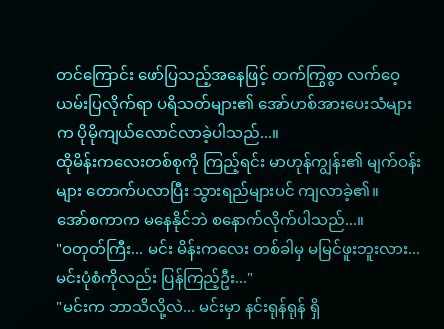တင်ကြောင်း ဖော်ပြသည့်အနေဖြင့် တက်ကြွစွာ လက်ဝေ့ယမ်းပြလိုက်ရာ ပရိသတ်များ၏ အော်ဟစ်အားပေးသံများက ပိုမိုကျယ်လောင်လာခဲ့ပါသည်...။
ထိုမိန်းကလေးတစ်စုကို ကြည့်ရင်း မာဟုန်ကျွန်း၏ မျက်ဝန်းများ တောက်ပလာပြီး သွားရည်များပင် ကျလာခဲ့၏။
အော်စကာက မနေနိုင်ဘဲ စနောက်လိုက်ပါသည်...။
"ဝတုတ်ကြီး... မင်း မိန်းကလေး တစ်ခါမှ မမြင်ဖူးဘူးလား... မင်းပုံစံကိုလည်း ပြန်ကြည့်ဦး..."
"မင်းက ဘာသိလို့လဲ... မင်းမှာ နင်းရုန်ရုန် ရှိ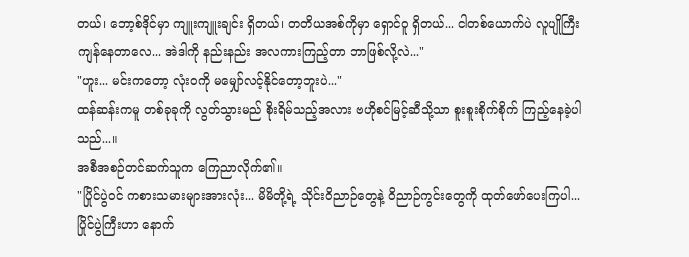တယ်၊ ဘော့စ်ဒိုင်မှာ ကျူးကျူးချင်း ရှိတယ်၊ တတိယအစ်ကိုမှာ ရှောင်ဝူ ရှိတယ်... ငါတစ်ယောက်ပဲ လူပျိုကြီး ကျန်နေတာလေ... အဲဒါကို နည်းနည်း အလကားကြည့်တာ ဘာဖြစ်လို့လဲ..."
"ဟူး... မင်းကတော့ လုံးဝကို မမျှော်လင့်နိုင်တော့ဘူးပဲ..."
ထန်ဆန်းကမူ တစ်ခုခုကို လွတ်သွားမည် စိုးရိမ်သည့်အလား ဗဟိုစင်မြင့်ဆီသို့သာ စူးစူးစိုက်စိုက် ကြည့်နေခဲ့ပါသည်...။
အစီအစဉ်တင်ဆက်သူက ကြေညာလိုက်၏။
"ပြိုင်ပွဲဝင် ကစားသမားများအားလုံး... မိမိတို့ရဲ့ သိုင်းဝိညာဉ်တွေနဲ့ ဝိညာဉ်ကွင်းတွေကို ထုတ်ဖော်ပေးကြပါ... ပြိုင်ပွဲကြီးဟာ နောက်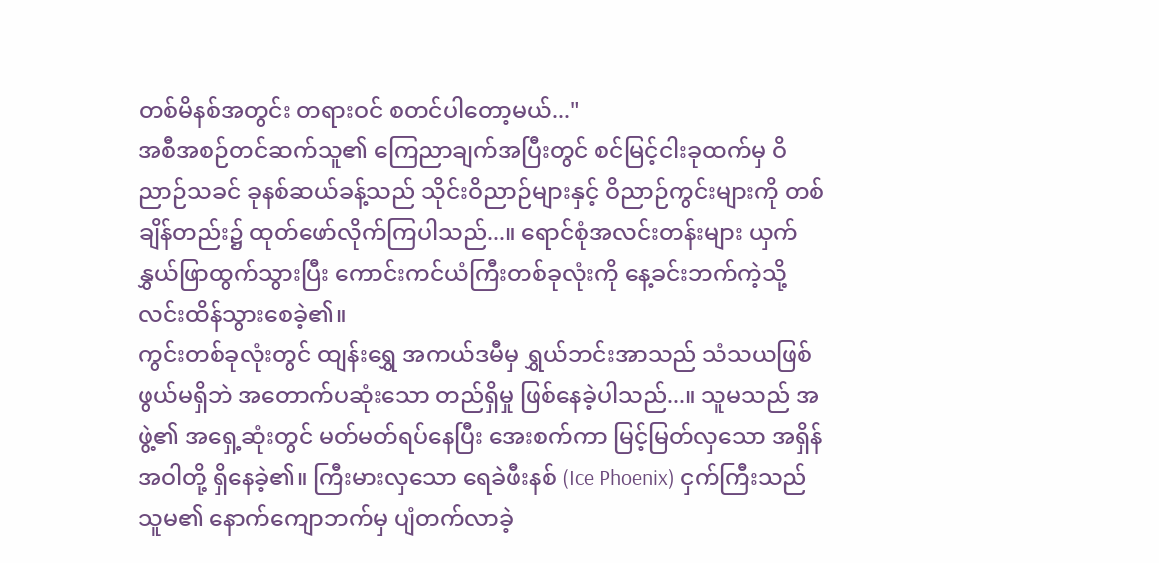တစ်မိနစ်အတွင်း တရားဝင် စတင်ပါတော့မယ်..."
အစီအစဉ်တင်ဆက်သူ၏ ကြေညာချက်အပြီးတွင် စင်မြင့်ငါးခုထက်မှ ဝိညာဉ်သခင် ခုနစ်ဆယ်ခန့်သည် သိုင်းဝိညာဉ်များနှင့် ဝိညာဉ်ကွင်းများကို တစ်ချိန်တည်း၌ ထုတ်ဖော်လိုက်ကြပါသည်...။ ရောင်စုံအလင်းတန်းများ ယှက်နွှယ်ဖြာထွက်သွားပြီး ကောင်းကင်ယံကြီးတစ်ခုလုံးကို နေ့ခင်းဘက်ကဲ့သို့ လင်းထိန်သွားစေခဲ့၏။
ကွင်းတစ်ခုလုံးတွင် ထျန်းရွှေ အကယ်ဒမီမှ ရွှယ်ဘင်းအာသည် သံသယဖြစ်ဖွယ်မရှိဘဲ အတောက်ပဆုံးသော တည်ရှိမှု ဖြစ်နေခဲ့ပါသည်...။ သူမသည် အဖွဲ့၏ အရှေ့ဆုံးတွင် မတ်မတ်ရပ်နေပြီး အေးစက်ကာ မြင့်မြတ်လှသော အရှိန်အဝါတို့ ရှိနေခဲ့၏။ ကြီးမားလှသော ရေခဲဖီးနစ် (Ice Phoenix) ငှက်ကြီးသည် သူမ၏ နောက်ကျောဘက်မှ ပျံတက်လာခဲ့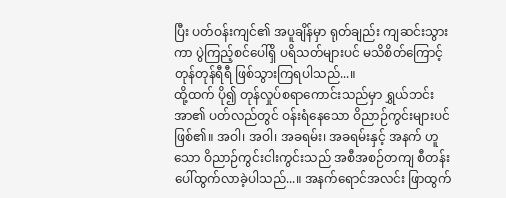ပြီး ပတ်ဝန်းကျင်၏ အပူချိန်မှာ ရုတ်ချည်း ကျဆင်းသွားကာ ပွဲကြည့်စင်ပေါ်ရှိ ပရိသတ်များပင် မသိစိတ်ကြောင့် တုန်တုန်ရီရီ ဖြစ်သွားကြရပါသည်...။
ထို့ထက် ပို၍ တုန်လှုပ်စရာကောင်းသည်မှာ ရွှယ်ဘင်းအာ၏ ပတ်လည်တွင် ဝန်းရံနေသော ဝိညာဉ်ကွင်းများပင် ဖြစ်၏။ အဝါ၊ အဝါ၊ အခရမ်း၊ အခရမ်းနှင့် အနက် ဟူသော ဝိညာဉ်ကွင်းငါးကွင်းသည် အစီအစဉ်တကျ စီတန်းပေါ်ထွက်လာခဲ့ပါသည်...။ အနက်ရောင်အလင်း ဖြာထွက်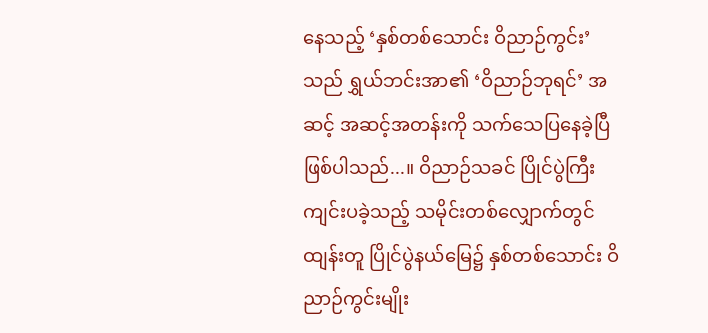နေသည့် ‘နှစ်တစ်သောင်း ဝိညာဉ်ကွင်း’ သည် ရွှယ်ဘင်းအာ၏ ‘ဝိညာဉ်ဘုရင်’ အဆင့် အဆင့်အတန်းကို သက်သေပြနေခဲ့ပြီ ဖြစ်ပါသည်...။ ဝိညာဉ်သခင် ပြိုင်ပွဲကြီး ကျင်းပခဲ့သည့် သမိုင်းတစ်လျှောက်တွင် ထျန်းတူ ပြိုင်ပွဲနယ်မြေ၌ နှစ်တစ်သောင်း ဝိညာဉ်ကွင်းမျိုး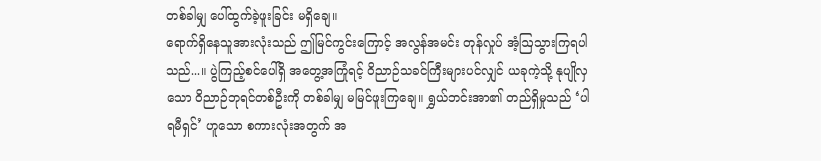တစ်ခါမျှ ပေါ်ထွက်ခဲ့ဖူးခြင်း မရှိချေ။
ရောက်ရှိနေသူအားလုံးသည် ဤမြင်ကွင်းကြောင့် အလွန်အမင်း တုန်လှုပ် အံ့ဩသွားကြရပါသည်...။ ပွဲကြည့်စင်ပေါ်ရှိ အတွေ့အကြုံရင့် ဝိညာဉ်သခင်ကြီးများပင်လျှင် ယခုကဲ့သို့ နုပျိုလှသော ဝိညာဉ်ဘုရင်တစ်ဦးကို တစ်ခါမျှ မမြင်ဖူးကြချေ။ ရွှယ်ဘင်းအာ၏ တည်ရှိမှုသည် ‘ပါရမီရှင်’ ဟူသော စကားလုံးအတွက် အ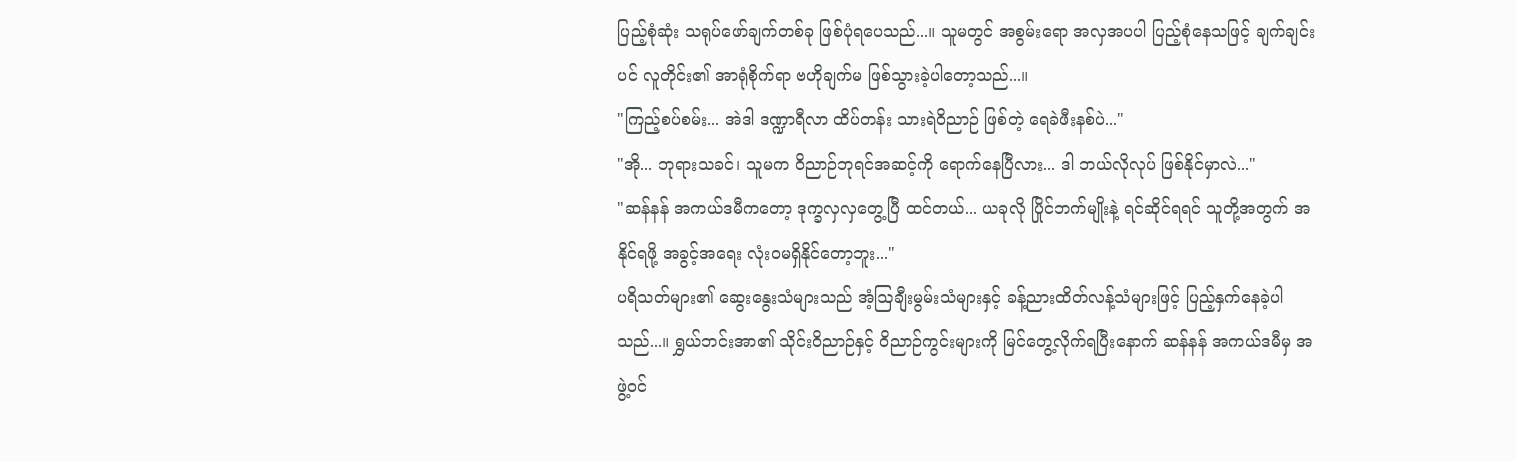ပြည့်စုံဆုံး သရုပ်ဖော်ချက်တစ်ခု ဖြစ်ပုံရပေသည်...။ သူမတွင် အစွမ်းရော အလှအပပါ ပြည့်စုံနေသဖြင့် ချက်ချင်းပင် လူတိုင်း၏ အာရုံစိုက်ရာ ဗဟိုချက်မ ဖြစ်သွားခဲ့ပါတော့သည်...။
"ကြည့်စပ်စမ်း... အဲဒါ ဒဏ္ဍာရီလာ ထိပ်တန်း သားရဲဝိညာဉ် ဖြစ်တဲ့ ရေခဲဖီးနစ်ပဲ..."
"အို... ဘုရားသခင်၊ သူမက ဝိညာဉ်ဘုရင်အဆင့်ကို ရောက်နေပြီလား... ဒါ ဘယ်လိုလုပ် ဖြစ်နိုင်မှာလဲ..."
"ဆန်နန် အကယ်ဒမီကတော့ ဒုက္ခလှလှတွေ့ပြီ ထင်တယ်... ယခုလို ပြိုင်ဘက်မျိုးနဲ့ ရင်ဆိုင်ရရင် သူတို့အတွက် အနိုင်ရဖို့ အခွင့်အရေး လုံးဝမရှိနိုင်တော့ဘူး..."
ပရိသတ်များ၏ ဆွေးနွေးသံများသည် အံ့ဩချီးမွမ်းသံများနှင့် ခန့်ညားထိတ်လန့်သံများဖြင့် ပြည့်နှက်နေခဲ့ပါသည်...။ ရွှယ်ဘင်းအာ၏ သိုင်းဝိညာဉ်နှင့် ဝိညာဉ်ကွင်းများကို မြင်တွေ့လိုက်ရပြီးနောက် ဆန်နန် အကယ်ဒမီမှ အဖွဲ့ဝင်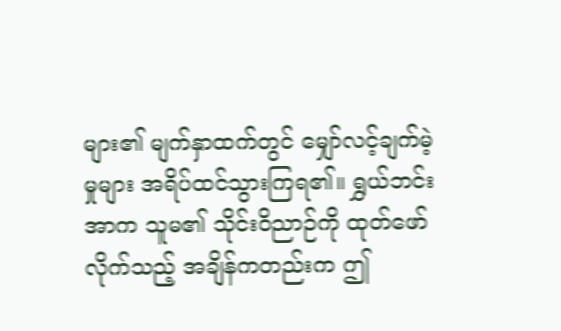များ၏ မျက်နှာထက်တွင် မျှော်လင့်ချက်မဲ့မှုများ အရိပ်ထင်သွားကြရ၏။ ရွှယ်ဘင်းအာက သူမ၏ သိုင်းဝိညာဉ်ကို ထုတ်ဖော်လိုက်သည့် အချိန်ကတည်းက ဤ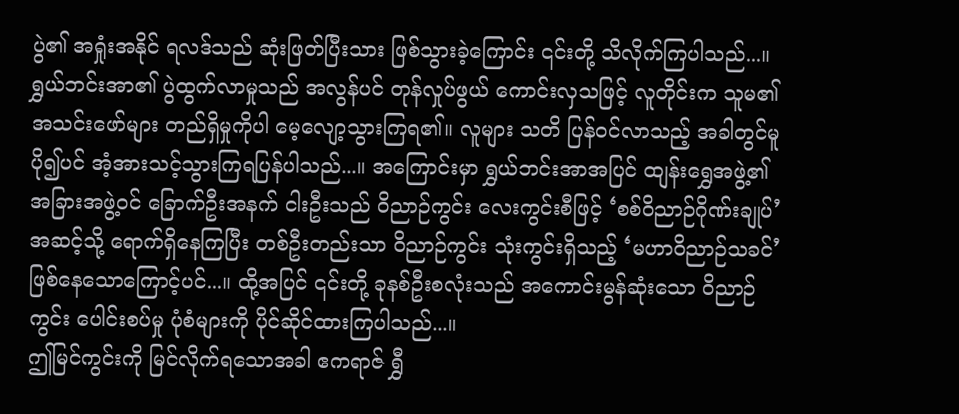ပွဲ၏ အရှုံးအနိုင် ရလဒ်သည် ဆုံးဖြတ်ပြီးသား ဖြစ်သွားခဲ့ကြောင်း ၎င်းတို့ သိလိုက်ကြပါသည်...။
ရွှယ်ဘင်းအာ၏ ပွဲထွက်လာမှုသည် အလွန်ပင် တုန်လှုပ်ဖွယ် ကောင်းလှသဖြင့် လူတိုင်းက သူမ၏ အသင်းဖော်များ တည်ရှိမှုကိုပါ မေ့လျော့သွားကြရ၏။ လူများ သတိ ပြန်ဝင်လာသည့် အခါတွင်မူ ပို၍ပင် အံ့အားသင့်သွားကြရပြန်ပါသည်...။ အကြောင်းမှာ ရွှယ်ဘင်းအာအပြင် ထျန်းရွှေအဖွဲ့၏ အခြားအဖွဲ့ဝင် ခြောက်ဦးအနက် ငါးဦးသည် ဝိညာဉ်ကွင်း လေးကွင်းစီဖြင့် ‘စစ်ဝိညာဉ်ဂိုဏ်းချုပ်’ အဆင့်သို့ ရောက်ရှိနေကြပြီး တစ်ဦးတည်းသာ ဝိညာဉ်ကွင်း သုံးကွင်းရှိသည့် ‘မဟာဝိညာဉ်သခင်’ ဖြစ်နေသောကြောင့်ပင်...။ ထို့အပြင် ၎င်းတို့ ခုနစ်ဦးစလုံးသည် အကောင်းမွန်ဆုံးသော ဝိညာဉ်ကွင်း ပေါင်းစပ်မှု ပုံစံများကို ပိုင်ဆိုင်ထားကြပါသည်...။
ဤမြင်ကွင်းကို မြင်လိုက်ရသောအခါ ဧကရာဇ် ရွှီ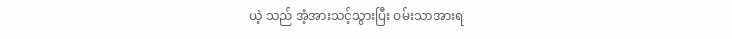ယဲ့ သည် အံ့အားသင့်သွားပြီး ဝမ်းသာအားရ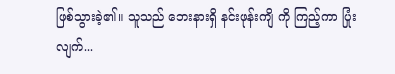ဖြစ်သွားခဲ့၏။ သူသည် ဘေးနားရှိ နင်းဖုန်းကျိ ကို ကြည့်ကာ ပြုံးလျက်...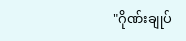"ဂိုဏ်းချုပ်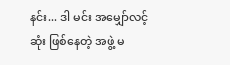နင်း... ဒါ မင်း အမျှော်လင့်ဆုံး ဖြစ်နေတဲ့ အဖွဲ့ မ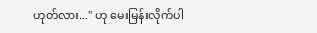ဟုတ်လား..." ဟု မေးမြန်းလိုက်ပါ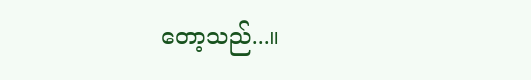တော့သည်...။